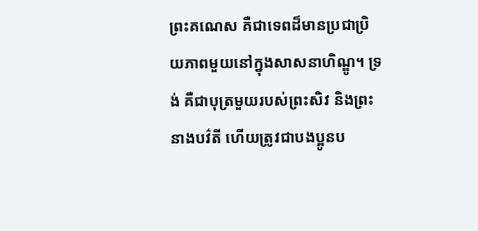ព្រះគណេស គឺជាទេពដ៏មានប្រជាប្រិយភាពមួយនៅក្នុងសាសនាហិណ្ឌូ។ ទ្រង់ គឺជាបុត្រមួយរបស់ព្រះសិវ និងព្រះនាងបវ៌តី ហើយត្រូវជាបងប្អូនប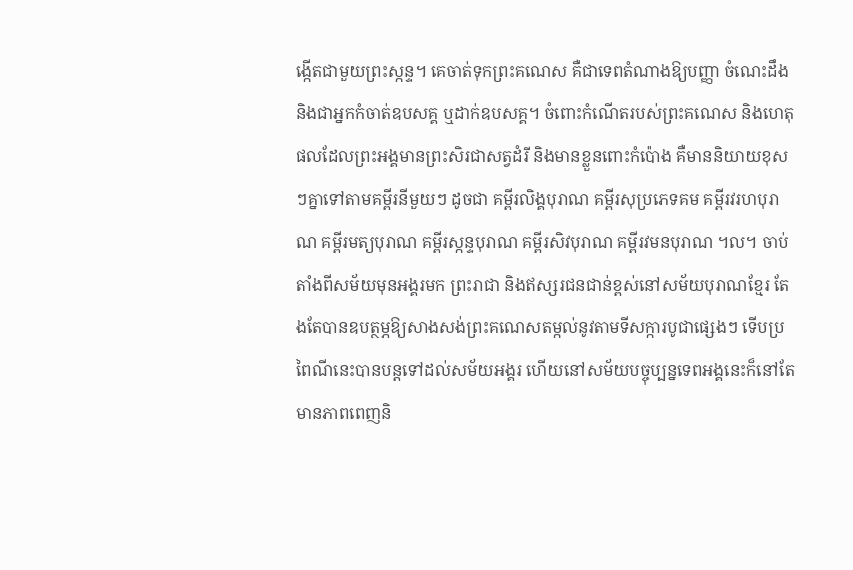ង្កើតជាមួយព្រះស្កន្ទ។ គេចាត់ទុកព្រះគណេស គឺជាទេពតំណាងឱ្យបញ្ញា ចំណេះដឹង និងជាអ្នកកំចាត់ឧបសគ្គ ឬដាក់ឧបសគ្គ។ ចំពោះកំណើតរបស់ព្រះគណេស និងហេតុផលដែលព្រះអង្គមានព្រះសិរជាសត្វដំរី និងមានខ្លួនពោះកំប៉ោង គឺមាននិយាយខុសៗគ្នាទៅតាមគម្ពីរនីមួយៗ ដូចជា គម្ពីរលិង្គបុរាណ គម្ពីរសុប្រភេទគម គម្ពីរវរហបុរាណ គម្ពីរមត្យបុរាណ គម្ពីរស្កន្ទបុរាណ គម្ពីរសិវបុរាណ គម្ពីរវមនបុរាណ ។ល។ ចាប់តាំងពីសម័យមុនអង្គរមក ព្រះរាជា និងឥស្សរជនជាន់ខ្ពស់នៅសម័យបុរាណខ្មែរ តែងតែបានឧបត្ថម្ភឱ្យសាងសង់ព្រះគណេសតម្កល់នូវតាមទីសក្ការបូជាផ្សេងៗ ទើបប្រពៃណីនេះបានបន្តទៅដល់សម័យអង្គរ ហើយនៅសម័យបច្ចុប្បន្នទេពអង្គនេះក៏នៅតែមានភាពពេញនិ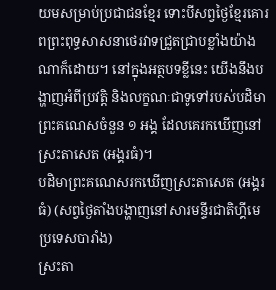យមសម្រាប់ប្រជាជនខ្មែរ ទោះបីសព្វថ្ងៃខ្មែរគោរពព្រះពុទ្ធសាសនាថេរវាទជ្រួតជ្រាបខ្លាំងយ៉ាងណាក៏ដោយ។ នៅក្នុងអត្ថបទខ្លីនេះ យើងនឹងបង្ហាញអំពីប្រវត្តិ និងលក្ខណៈជាទូទៅរបស់បដិមាព្រះគណេសចំនួន ១ អង្គ ដែលគេរកឃើញនៅស្រះតាសេត (អង្គរធំ)។
បដិមាព្រះគណេសរកឃើញស្រះតាសេត (អង្គរធំ) (សព្វថ្ងៃតាំងបង្ហាញនៅសារមន្ទីរជាតិហ្គីមេ ប្រទេសបារាំង)
ស្រះតា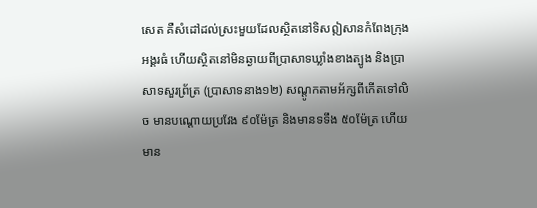សេត គឺសំដៅដល់ស្រះមួយដែលស្ថិតនៅទិសឦសានកំពែងក្រុងអង្គរធំ ហើយស្ថិតនៅមិនឆ្ងាយពីប្រាសាទឃ្លាំងខាងត្បូង និងប្រាសាទសួរព្រ័ត្រ (ប្រាសាទនាង១២) សណ្តូកតាមអ័ក្សពីកើតទៅលិច មានបណ្តោយប្រវែង ៩០ម៉ែត្រ និងមានទទឹង ៥០ម៉ែត្រ ហើយមាន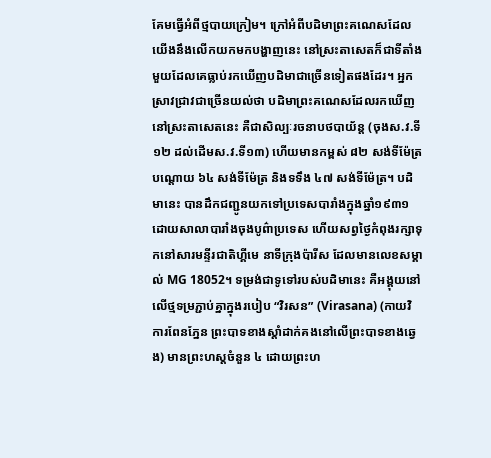គែមធ្វើអំពីថ្មបាយក្រៀម។ ក្រៅអំពីបដិមាព្រះគណេសដែលយើងនឹងលើកយកមកបង្ហាញនេះ នៅស្រះតាសេតក៏ជាទីតាំងមួយដែលគេធ្លាប់រកឃើញបដិមាជាច្រើនទៀតផងដែរ។ អ្នកស្រាវជ្រាវជាច្រើនយល់ថា បដិមាព្រះគណេសដែលរកឃើញនៅស្រះតាសេតនេះ គឺជាសិល្បៈរចនាបថបាយ័ន្ត (ចុងស.វ.ទី១២ ដល់ដើមស.វ.ទី១៣) ហើយមានកម្ពស់ ៨២ សង់ទីម៉ែត្រ បណ្តោយ ៦៤ សង់ទីម៉ែត្រ និងទទឹង ៤៧ សង់ទីម៉ែត្រ។ បដិមានេះ បានដឹកជញ្ជូនយកទៅប្រទេសបារាំងក្នុងឆ្នាំ១៩៣១ ដោយសាលាបារាំងចុងបូព៌ាប្រទេស ហើយសព្វថ្ងៃកំពុងរក្សាទុកនៅសារមន្ទីរជាតិហ្គីមេ នាទីក្រុងប៉ារីស ដែលមានលេខសម្គាល់ MG 18052។ ទម្រង់ជាទូទៅរបស់បដិមានេះ គឺអង្គុយនៅលើថ្មទម្រភ្ជាប់គ្នាក្នុងរបៀប “វិរសន” (Virasana) (កាយវិការពែនភ្នែន ព្រះបាទខាងស្តាំដាក់គងនៅលើព្រះបាទខាងឆ្វេង) មានព្រះហស្តចំនួន ៤ ដោយព្រះហ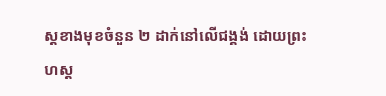ស្តខាងមុខចំនួន ២ ដាក់នៅលើជង្គង់ ដោយព្រះហស្ត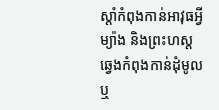ស្តាំកំពុងកាន់អាវុធអ្វីម្យ៉ាង និងព្រះហស្តឆ្វេងកំពុងកាន់ដុំមូល ឬ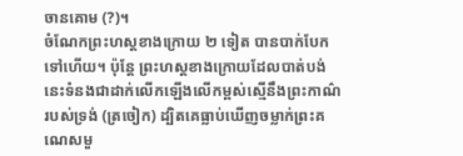ចានគោម (?)។
ចំណែកព្រះហស្តខាងក្រោយ ២ ទៀត បានបាក់បែកទៅហើយ។ ប៉ុន្តែ ព្រះហស្តខាងក្រោយដែលបាត់បង់នេះទំនងជាដាក់លើកឡើងលើកម្ពស់ស្មើនឹងព្រះកាណ៌របស់ទ្រង់ (ត្រចៀក) ដ្បិតគេធ្លាប់ឃើញចម្លាក់ព្រះគណេសមួ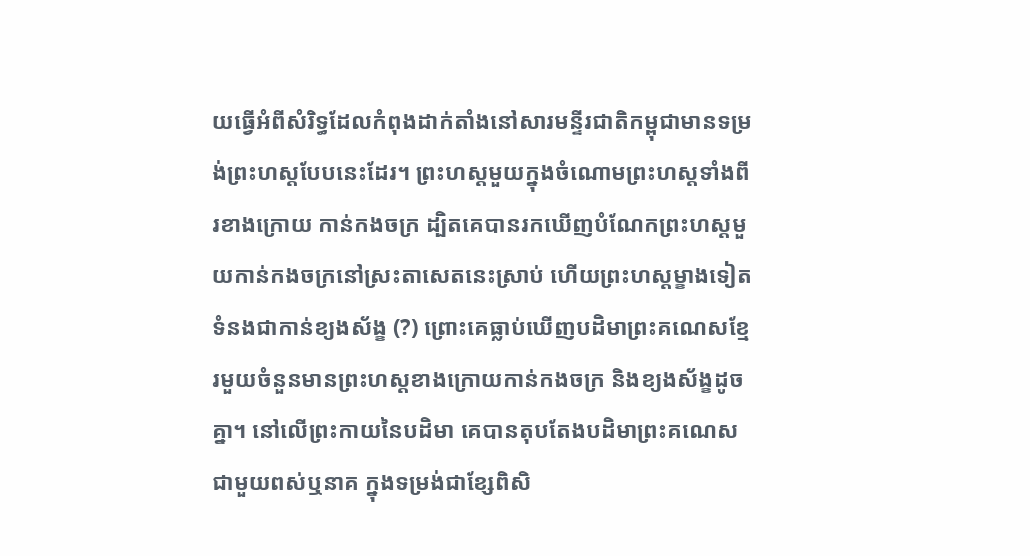យធ្វើអំពីសំរិទ្ធដែលកំពុងដាក់តាំងនៅសារមន្ទីរជាតិកម្ពុជាមានទម្រង់ព្រះហស្តបែបនេះដែរ។ ព្រះហស្តមួយក្នុងចំណោមព្រះហស្តទាំងពីរខាងក្រោយ កាន់កងចក្រ ដ្បិតគេបានរកឃើញបំណែកព្រះហស្តមួយកាន់កងចក្រនៅស្រះតាសេតនេះស្រាប់ ហើយព្រះហស្តម្ខាងទៀតទំនងជាកាន់ខ្យងស័ង្ខ (?) ព្រោះគេធ្លាប់ឃើញបដិមាព្រះគណេសខ្មែរមួយចំនួនមានព្រះហស្តខាងក្រោយកាន់កងចក្រ និងខ្យងស័ង្ខដូចគ្នា។ នៅលើព្រះកាយនៃបដិមា គេបានតុបតែងបដិមាព្រះគណេសជាមួយពស់ឬនាគ ក្នុងទម្រង់ជាខ្សែពិសិ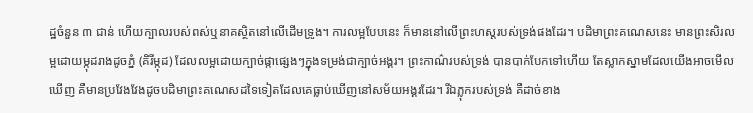ដ្ឋចំនួន ៣ ជាន់ ហើយក្បាលរបស់ពស់ឬនាគស្ថិតនៅលើដើមទ្រូង។ ការលម្អបែបនេះ ក៏មាននៅលើព្រះហស្តរបស់ទ្រង់ផងដែរ។ បដិមាព្រះគណេសនេះ មានព្រះសិរលម្អដោយម្កុដរាងដូចភ្នំ (គិរីម្កុដ) ដែលលម្អដោយក្បាច់ផ្កាផ្សេងៗក្នុងទម្រង់ជាក្បាច់អង្គរ។ ព្រះកាណ៌របស់ទ្រង់ បានបាក់បែកទៅហើយ តែស្លាកស្នាមដែលយើងអាចមើលឃើញ គឺមានប្រវែងវែងដូចបដិមាព្រះគណេសដទៃទៀតដែលគេធ្លាប់ឃើញនៅសម័យអង្គរដែរ។ រីឯភ្លុករបស់ទ្រង់ គឺដាច់ខាង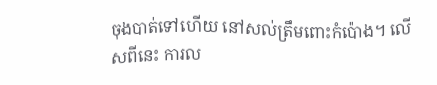ចុងបាត់ទៅហើយ នៅសល់ត្រឹមពោះកំប៉ោង។ លើសពីនេះ ការល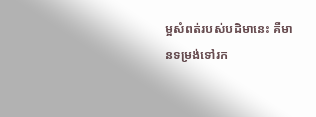ម្អសំពត់របស់បដិមានេះ គឺមានទម្រង់ទៅរក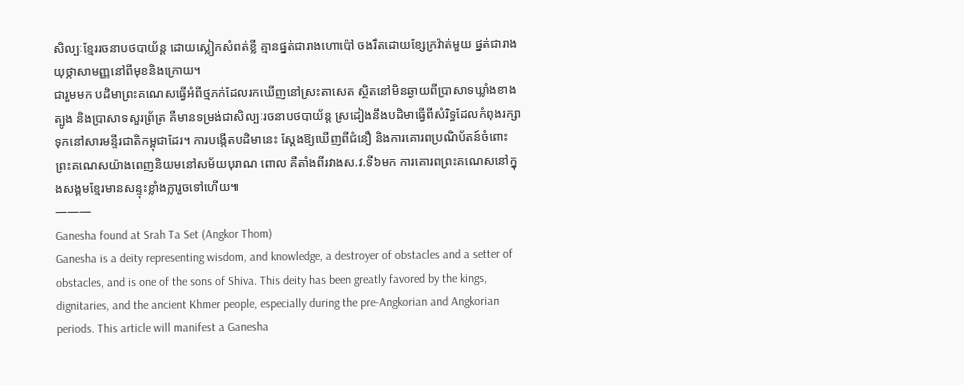សិល្បៈខ្មែររចនាបថបាយ័ន្ត ដោយស្លៀកសំពត់ខ្លី គ្មានផ្នត់ជារាងហោប៉ៅ ចងរឹតដោយខ្សែក្រវ៉ាត់មួយ ផ្នត់ជារាងយុថ្កាសាមញ្ញនៅពីមុខនិងក្រោយ។
ជារួមមក បដិមាព្រះគណេសធ្វើអំពីថ្មភក់ដែលរកឃើញនៅស្រះតាសេត ស្ថិតនៅមិនឆ្ងាយពីប្រាសាទឃ្លាំងខាងត្បូង និងប្រាសាទសួរព្រ័ត្រ គឺមានទម្រង់ជាសិល្បៈរចនាបថបាយ័ន្ត ស្រដៀងនឹងបដិមាធ្វើពីសំរិទ្ធដែលកំពុងរក្សាទុកនៅសារមន្ទីរជាតិកម្ពុជាដែរ។ ការបង្កើតបដិមានេះ ស្តែងឱ្យឃើញពីជំនឿ និងការគោរពប្រណិប័តន៍ចំពោះព្រះគណេសយ៉ាងពេញនិយមនៅសម័យបុរាណ ពោល គឺតាំងពីរវាងស.វ.ទី៦មក ការគោរពព្រះគណេសនៅក្នុងសង្គមខ្មែរមានសន្ទុះខ្លាំងក្លារួចទៅហើយ៕
———
Ganesha found at Srah Ta Set (Angkor Thom)
Ganesha is a deity representing wisdom, and knowledge, a destroyer of obstacles and a setter of obstacles, and is one of the sons of Shiva. This deity has been greatly favored by the kings, dignitaries, and the ancient Khmer people, especially during the pre-Angkorian and Angkorian periods. This article will manifest a Ganesha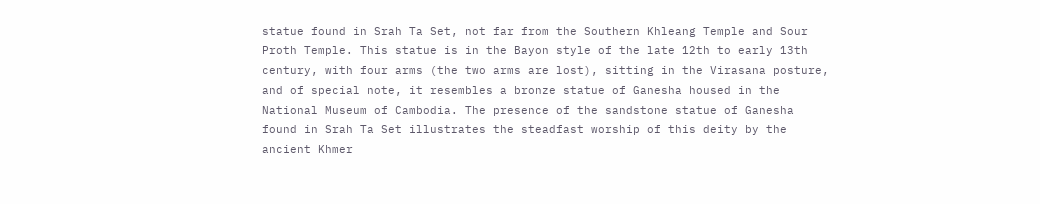statue found in Srah Ta Set, not far from the Southern Khleang Temple and Sour Proth Temple. This statue is in the Bayon style of the late 12th to early 13th century, with four arms (the two arms are lost), sitting in the Virasana posture, and of special note, it resembles a bronze statue of Ganesha housed in the National Museum of Cambodia. The presence of the sandstone statue of Ganesha found in Srah Ta Set illustrates the steadfast worship of this deity by the ancient Khmer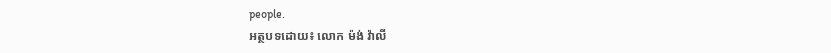people.
អត្ថបទដោយ៖ លោក ម៉ង់ វ៉ាលី